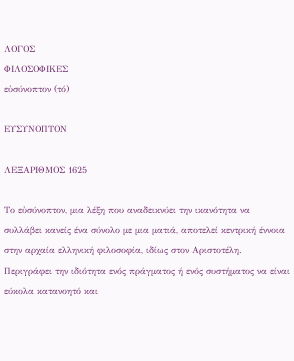ΛΟΓΟΣ
ΦΙΛΟΣΟΦΙΚΕΣ
εὐσύνοπτον (τό)

ΕΥΣΥΝΟΠΤΟΝ

ΛΕΞΑΡΙΘΜΟΣ 1625

Το εὐσύνοπτον, μια λέξη που αναδεικνύει την ικανότητα να συλλάβει κανείς ένα σύνολο με μια ματιά, αποτελεί κεντρική έννοια στην αρχαία ελληνική φιλοσοφία, ιδίως στον Αριστοτέλη. Περιγράφει την ιδιότητα ενός πράγματος ή ενός συστήματος να είναι εύκολα κατανοητό και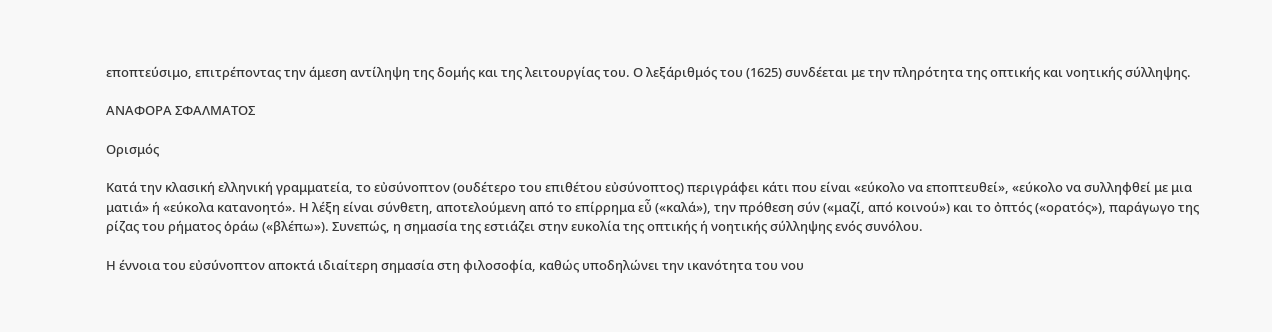εποπτεύσιμο, επιτρέποντας την άμεση αντίληψη της δομής και της λειτουργίας του. Ο λεξάριθμός του (1625) συνδέεται με την πληρότητα της οπτικής και νοητικής σύλληψης.

ΑΝΑΦΟΡΑ ΣΦΑΛΜΑΤΟΣ

Ορισμός

Κατά την κλασική ελληνική γραμματεία, το εὐσύνοπτον (ουδέτερο του επιθέτου εὐσύνοπτος) περιγράφει κάτι που είναι «εύκολο να εποπτευθεί», «εύκολο να συλληφθεί με μια ματιά» ή «εύκολα κατανοητό». Η λέξη είναι σύνθετη, αποτελούμενη από το επίρρημα εὖ («καλά»), την πρόθεση σύν («μαζί, από κοινού») και το ὀπτός («ορατός»), παράγωγο της ρίζας του ρήματος ὁράω («βλέπω»). Συνεπώς, η σημασία της εστιάζει στην ευκολία της οπτικής ή νοητικής σύλληψης ενός συνόλου.

Η έννοια του εὐσύνοπτον αποκτά ιδιαίτερη σημασία στη φιλοσοφία, καθώς υποδηλώνει την ικανότητα του νου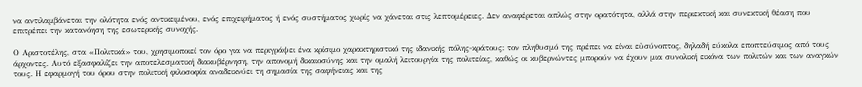να αντιλαμβάνεται την ολότητα ενός αντικειμένου, ενός επιχειρήματος ή ενός συστήματος χωρίς να χάνεται στις λεπτομέρειες. Δεν αναφέρεται απλώς στην ορατότητα, αλλά στην περιεκτική και συνεκτική θέαση που επιτρέπει την κατανόηση της εσωτερικής συνοχής.

Ο Αριστοτέλης, στα «Πολιτικά» του, χρησιμοποιεί τον όρο για να περιγράψει ένα κρίσιμο χαρακτηριστικό της ιδανικής πόλης-κράτους: τον πληθυσμό της πρέπει να είναι εὐσύνοπτος, δηλαδή εύκολα εποπτεύσιμος από τους άρχοντες. Αυτό εξασφαλίζει την αποτελεσματική διακυβέρνηση, την απονομή δικαιοσύνης και την ομαλή λειτουργία της πολιτείας, καθώς οι κυβερνώντες μπορούν να έχουν μια συνολική εικόνα των πολιτών και των αναγκών τους. Η εφαρμογή του όρου στην πολιτική φιλοσοφία αναδεικνύει τη σημασία της σαφήνειας και της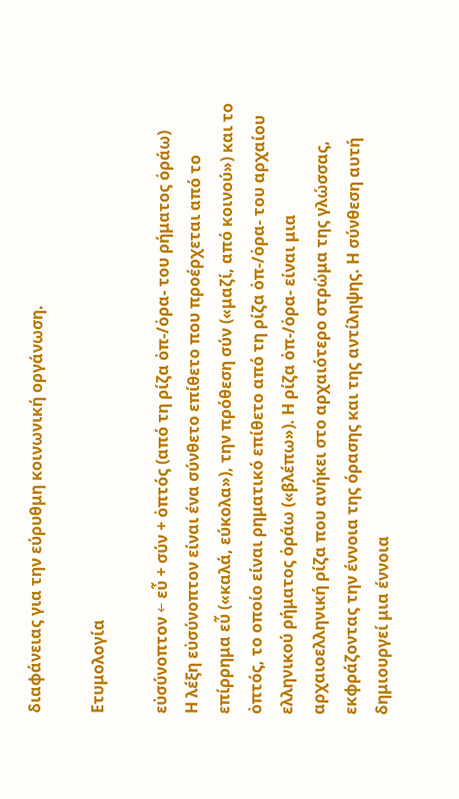διαφάνειας για την εύρυθμη κοινωνική οργάνωση.

Ετυμολογία

εὐσύνοπτον ← εὖ + σύν + ὀπτός (από τη ρίζα ὀπ-/ὁρα- του ρήματος ὁράω)
Η λέξη εὐσύνοπτον είναι ένα σύνθετο επίθετο που προέρχεται από το επίρρημα εὖ («καλά, εύκολα»), την πρόθεση σύν («μαζί, από κοινού») και το ὀπτός, το οποίο είναι ρηματικό επίθετο από τη ρίζα ὀπ-/ὁρα- του αρχαίου ελληνικού ρήματος ὁράω («βλέπω»). Η ρίζα ὀπ-/ὁρα- είναι μια αρχαιοελληνική ρίζα που ανήκει στο αρχαιότερο στρώμα της γλώσσας, εκφράζοντας την έννοια της όρασης και της αντίληψης. Η σύνθεση αυτή δημιουργεί μια έννοια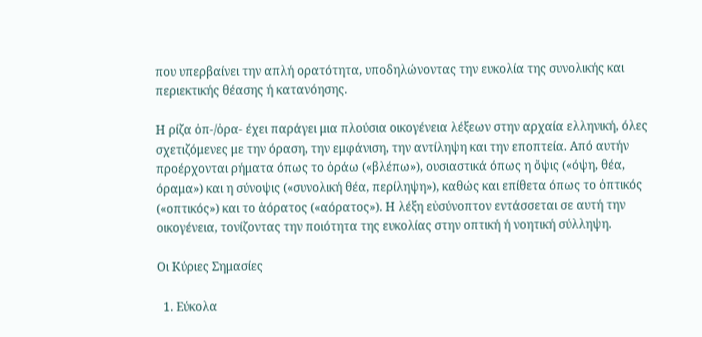που υπερβαίνει την απλή ορατότητα, υποδηλώνοντας την ευκολία της συνολικής και περιεκτικής θέασης ή κατανόησης.

Η ρίζα ὀπ-/ὁρα- έχει παράγει μια πλούσια οικογένεια λέξεων στην αρχαία ελληνική, όλες σχετιζόμενες με την όραση, την εμφάνιση, την αντίληψη και την εποπτεία. Από αυτήν προέρχονται ρήματα όπως το ὁράω («βλέπω»), ουσιαστικά όπως η ὄψις («όψη, θέα, όραμα») και η σύνοψις («συνολική θέα, περίληψη»), καθώς και επίθετα όπως το ὀπτικός («οπτικός») και το ἀόρατος («αόρατος»). Η λέξη εὐσύνοπτον εντάσσεται σε αυτή την οικογένεια, τονίζοντας την ποιότητα της ευκολίας στην οπτική ή νοητική σύλληψη.

Οι Κύριες Σημασίες

  1. Εύκολα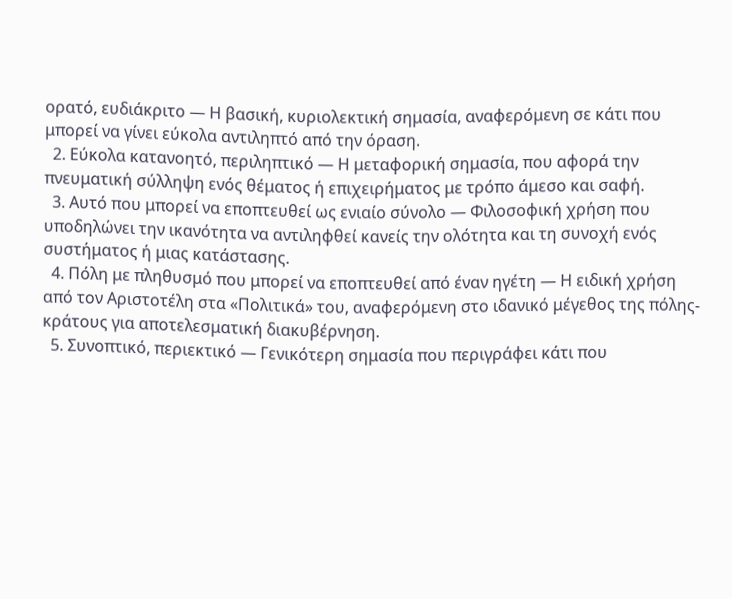ορατό, ευδιάκριτο — Η βασική, κυριολεκτική σημασία, αναφερόμενη σε κάτι που μπορεί να γίνει εύκολα αντιληπτό από την όραση.
  2. Εύκολα κατανοητό, περιληπτικό — Η μεταφορική σημασία, που αφορά την πνευματική σύλληψη ενός θέματος ή επιχειρήματος με τρόπο άμεσο και σαφή.
  3. Αυτό που μπορεί να εποπτευθεί ως ενιαίο σύνολο — Φιλοσοφική χρήση που υποδηλώνει την ικανότητα να αντιληφθεί κανείς την ολότητα και τη συνοχή ενός συστήματος ή μιας κατάστασης.
  4. Πόλη με πληθυσμό που μπορεί να εποπτευθεί από έναν ηγέτη — Η ειδική χρήση από τον Αριστοτέλη στα «Πολιτικά» του, αναφερόμενη στο ιδανικό μέγεθος της πόλης-κράτους για αποτελεσματική διακυβέρνηση.
  5. Συνοπτικό, περιεκτικό — Γενικότερη σημασία που περιγράφει κάτι που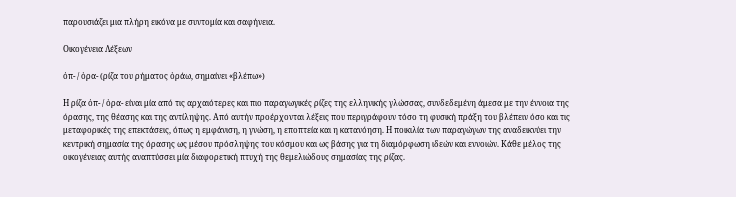παρουσιάζει μια πλήρη εικόνα με συντομία και σαφήνεια.

Οικογένεια Λέξεων

ὀπ- / ὁρα- (ρίζα του ρήματος ὁράω, σημαίνει «βλέπω»)

Η ρίζα ὀπ- / ὁρα- είναι μία από τις αρχαιότερες και πιο παραγωγικές ρίζες της ελληνικής γλώσσας, συνδεδεμένη άμεσα με την έννοια της όρασης, της θέασης και της αντίληψης. Από αυτήν προέρχονται λέξεις που περιγράφουν τόσο τη φυσική πράξη του βλέπειν όσο και τις μεταφορικές της επεκτάσεις, όπως η εμφάνιση, η γνώση, η εποπτεία και η κατανόηση. Η ποικιλία των παραγώγων της αναδεικνύει την κεντρική σημασία της όρασης ως μέσου πρόσληψης του κόσμου και ως βάσης για τη διαμόρφωση ιδεών και εννοιών. Κάθε μέλος της οικογένειας αυτής αναπτύσσει μία διαφορετική πτυχή της θεμελιώδους σημασίας της ρίζας.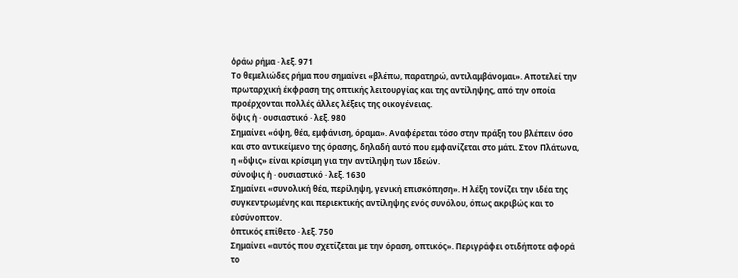ὁράω ρήμα · λεξ. 971
Το θεμελιώδες ρήμα που σημαίνει «βλέπω, παρατηρώ, αντιλαμβάνομαι». Αποτελεί την πρωταρχική έκφραση της οπτικής λειτουργίας και της αντίληψης, από την οποία προέρχονται πολλές άλλες λέξεις της οικογένειας.
ὄψις ἡ · ουσιαστικό · λεξ. 980
Σημαίνει «όψη, θέα, εμφάνιση, όραμα». Αναφέρεται τόσο στην πράξη του βλέπειν όσο και στο αντικείμενο της όρασης, δηλαδή αυτό που εμφανίζεται στο μάτι. Στον Πλάτωνα, η «ὄψις» είναι κρίσιμη για την αντίληψη των Ιδεών.
σύνοψις ἡ · ουσιαστικό · λεξ. 1630
Σημαίνει «συνολική θέα, περίληψη, γενική επισκόπηση». Η λέξη τονίζει την ιδέα της συγκεντρωμένης και περιεκτικής αντίληψης ενός συνόλου, όπως ακριβώς και το εὐσύνοπτον.
ὀπτικός επίθετο · λεξ. 750
Σημαίνει «αυτός που σχετίζεται με την όραση, οπτικός». Περιγράφει οτιδήποτε αφορά το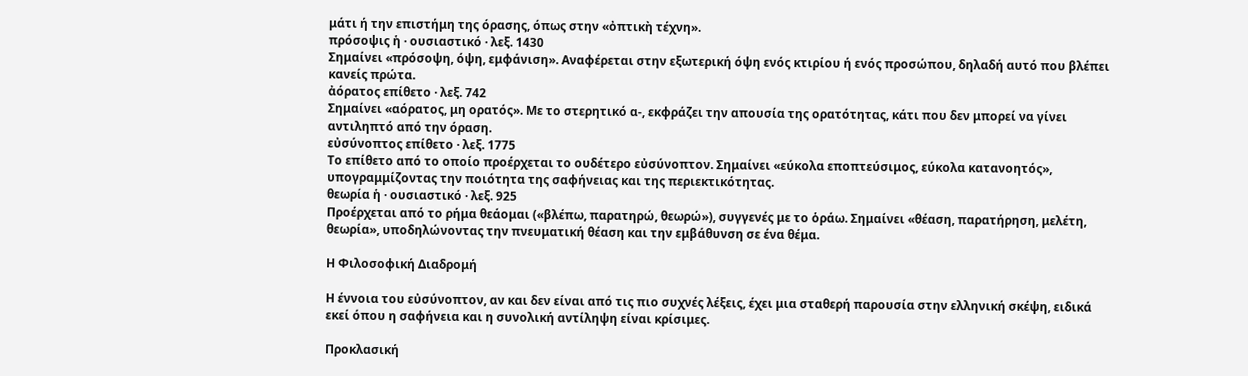μάτι ή την επιστήμη της όρασης, όπως στην «ὀπτικὴ τέχνη».
πρόσοψις ἡ · ουσιαστικό · λεξ. 1430
Σημαίνει «πρόσοψη, όψη, εμφάνιση». Αναφέρεται στην εξωτερική όψη ενός κτιρίου ή ενός προσώπου, δηλαδή αυτό που βλέπει κανείς πρώτα.
ἀόρατος επίθετο · λεξ. 742
Σημαίνει «αόρατος, μη ορατός». Με το στερητικό α-, εκφράζει την απουσία της ορατότητας, κάτι που δεν μπορεί να γίνει αντιληπτό από την όραση.
εὐσύνοπτος επίθετο · λεξ. 1775
Το επίθετο από το οποίο προέρχεται το ουδέτερο εὐσύνοπτον. Σημαίνει «εύκολα εποπτεύσιμος, εύκολα κατανοητός», υπογραμμίζοντας την ποιότητα της σαφήνειας και της περιεκτικότητας.
θεωρία ἡ · ουσιαστικό · λεξ. 925
Προέρχεται από το ρήμα θεάομαι («βλέπω, παρατηρώ, θεωρώ»), συγγενές με το ὁράω. Σημαίνει «θέαση, παρατήρηση, μελέτη, θεωρία», υποδηλώνοντας την πνευματική θέαση και την εμβάθυνση σε ένα θέμα.

Η Φιλοσοφική Διαδρομή

Η έννοια του εὐσύνοπτον, αν και δεν είναι από τις πιο συχνές λέξεις, έχει μια σταθερή παρουσία στην ελληνική σκέψη, ειδικά εκεί όπου η σαφήνεια και η συνολική αντίληψη είναι κρίσιμες.

Προκλασική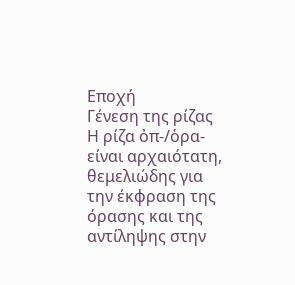Εποχή
Γένεση της ρίζας
Η ρίζα ὀπ-/ὁρα- είναι αρχαιότατη, θεμελιώδης για την έκφραση της όρασης και της αντίληψης στην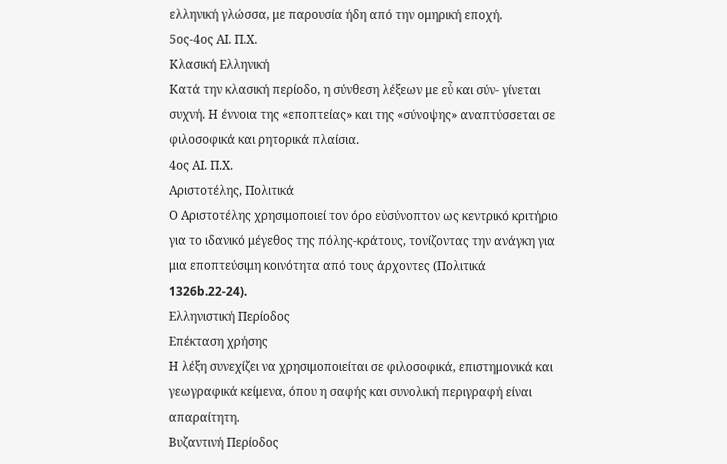ελληνική γλώσσα, με παρουσία ήδη από την ομηρική εποχή.
5ος-4ος ΑΙ. Π.Χ.
Κλασική Ελληνική
Κατά την κλασική περίοδο, η σύνθεση λέξεων με εὖ και σύν- γίνεται συχνή. Η έννοια της «εποπτείας» και της «σύνοψης» αναπτύσσεται σε φιλοσοφικά και ρητορικά πλαίσια.
4ος ΑΙ. Π.Χ.
Αριστοτέλης, Πολιτικά
Ο Αριστοτέλης χρησιμοποιεί τον όρο εὐσύνοπτον ως κεντρικό κριτήριο για το ιδανικό μέγεθος της πόλης-κράτους, τονίζοντας την ανάγκη για μια εποπτεύσιμη κοινότητα από τους άρχοντες (Πολιτικά 1326b.22-24).
Ελληνιστική Περίοδος
Επέκταση χρήσης
Η λέξη συνεχίζει να χρησιμοποιείται σε φιλοσοφικά, επιστημονικά και γεωγραφικά κείμενα, όπου η σαφής και συνολική περιγραφή είναι απαραίτητη.
Βυζαντινή Περίοδος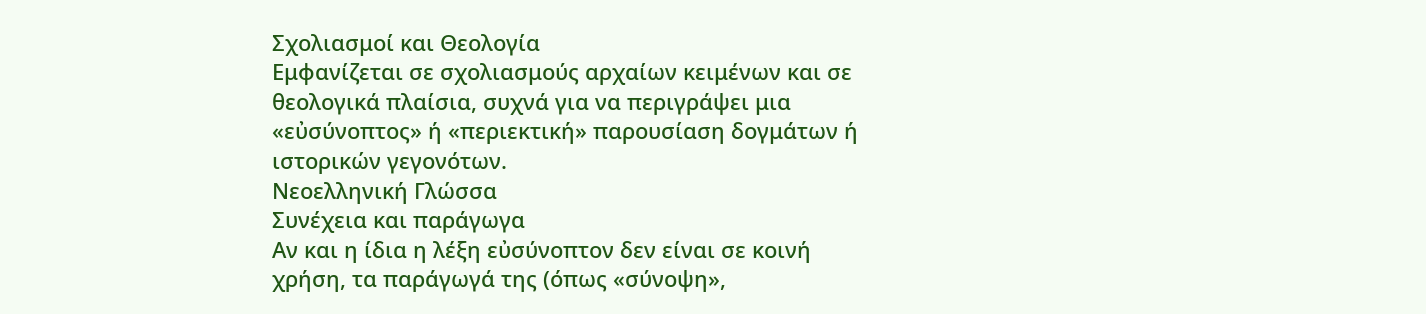Σχολιασμοί και Θεολογία
Εμφανίζεται σε σχολιασμούς αρχαίων κειμένων και σε θεολογικά πλαίσια, συχνά για να περιγράψει μια «εὐσύνοπτος» ή «περιεκτική» παρουσίαση δογμάτων ή ιστορικών γεγονότων.
Νεοελληνική Γλώσσα
Συνέχεια και παράγωγα
Αν και η ίδια η λέξη εὐσύνοπτον δεν είναι σε κοινή χρήση, τα παράγωγά της (όπως «σύνοψη»,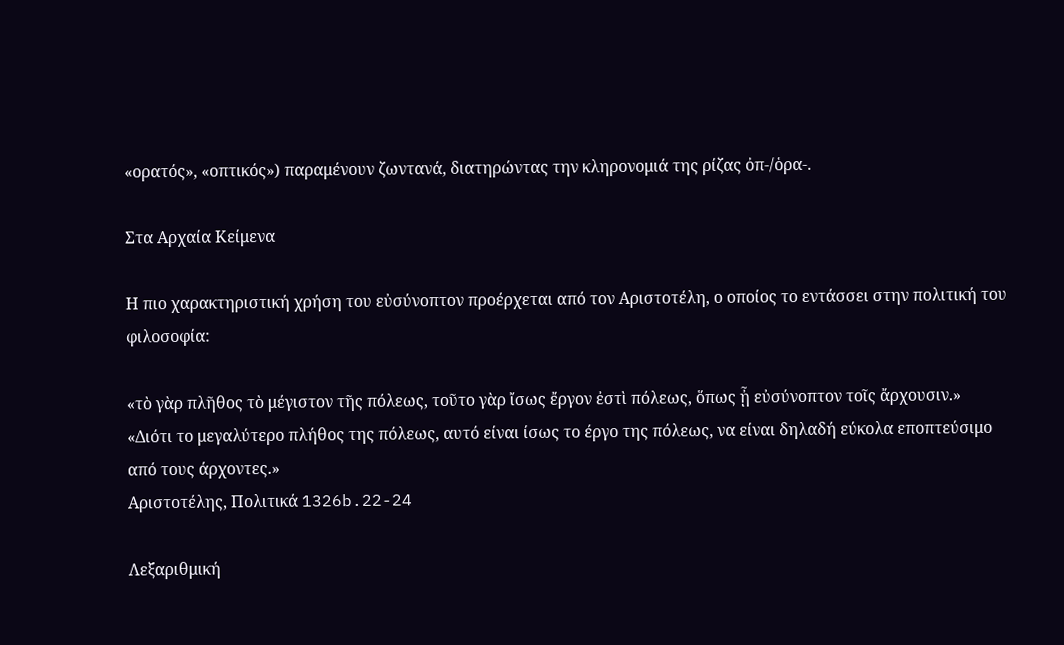«ορατός», «οπτικός») παραμένουν ζωντανά, διατηρώντας την κληρονομιά της ρίζας ὀπ-/ὁρα-.

Στα Αρχαία Κείμενα

Η πιο χαρακτηριστική χρήση του εὐσύνοπτον προέρχεται από τον Αριστοτέλη, ο οποίος το εντάσσει στην πολιτική του φιλοσοφία:

«τὸ γὰρ πλῆθος τὸ μέγιστον τῆς πόλεως, τοῦτο γὰρ ἴσως ἔργον ἐστὶ πόλεως, ὅπως ᾖ εὐσύνοπτον τοῖς ἄρχουσιν.»
«Διότι το μεγαλύτερο πλήθος της πόλεως, αυτό είναι ίσως το έργο της πόλεως, να είναι δηλαδή εύκολα εποπτεύσιμο από τους άρχοντες.»
Αριστοτέλης, Πολιτικά 1326b.22-24

Λεξαριθμική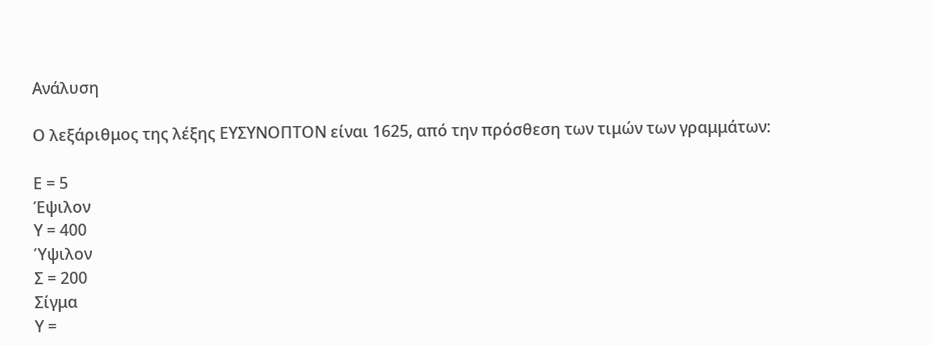Ανάλυση

Ο λεξάριθμος της λέξης ΕΥΣΥΝΟΠΤΟΝ είναι 1625, από την πρόσθεση των τιμών των γραμμάτων:

Ε = 5
Έψιλον
Υ = 400
Ύψιλον
Σ = 200
Σίγμα
Υ =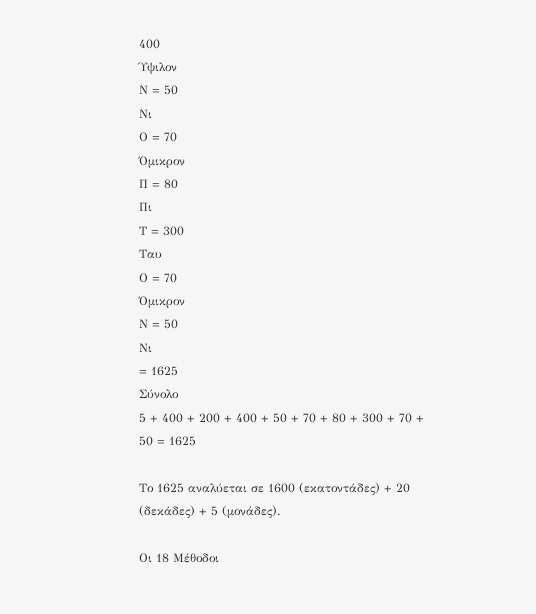400
Ύψιλον
Ν = 50
Νι
Ο = 70
Όμικρον
Π = 80
Πι
Τ = 300
Ταυ
Ο = 70
Όμικρον
Ν = 50
Νι
= 1625
Σύνολο
5 + 400 + 200 + 400 + 50 + 70 + 80 + 300 + 70 + 50 = 1625

Το 1625 αναλύεται σε 1600 (εκατοντάδες) + 20 (δεκάδες) + 5 (μονάδες).

Οι 18 Μέθοδοι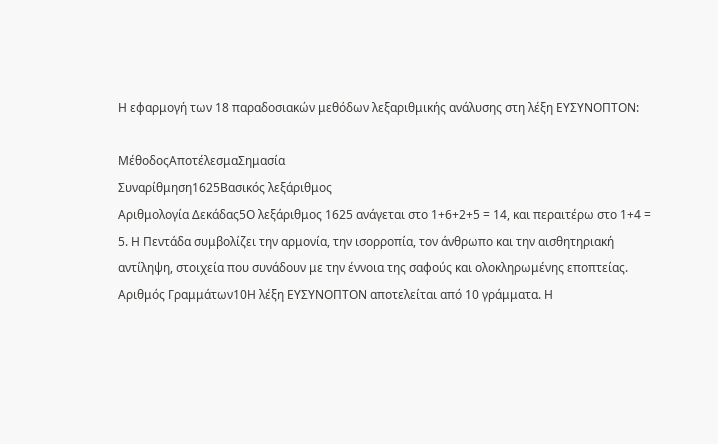Η εφαρμογή των 18 παραδοσιακών μεθόδων λεξαριθμικής ανάλυσης στη λέξη ΕΥΣΥΝΟΠΤΟΝ:

ΜέθοδοςΑποτέλεσμαΣημασία
Συναρίθμηση1625Βασικός λεξάριθμος
Αριθμολογία Δεκάδας5Ο λεξάριθμος 1625 ανάγεται στο 1+6+2+5 = 14, και περαιτέρω στο 1+4 = 5. Η Πεντάδα συμβολίζει την αρμονία, την ισορροπία, τον άνθρωπο και την αισθητηριακή αντίληψη, στοιχεία που συνάδουν με την έννοια της σαφούς και ολοκληρωμένης εποπτείας.
Αριθμός Γραμμάτων10Η λέξη ΕΥΣΥΝΟΠΤΟΝ αποτελείται από 10 γράμματα. Η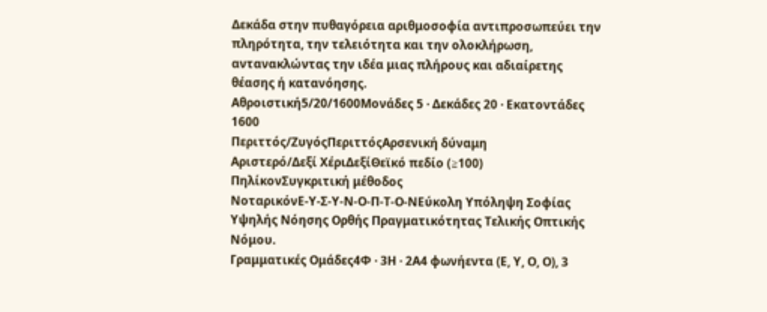Δεκάδα στην πυθαγόρεια αριθμοσοφία αντιπροσωπεύει την πληρότητα, την τελειότητα και την ολοκλήρωση, αντανακλώντας την ιδέα μιας πλήρους και αδιαίρετης θέασης ή κατανόησης.
Αθροιστική5/20/1600Μονάδες 5 · Δεκάδες 20 · Εκατοντάδες 1600
Περιττός/ΖυγόςΠεριττόςΑρσενική δύναμη
Αριστερό/Δεξί ΧέριΔεξίΘεϊκό πεδίο (≥100)
ΠηλίκονΣυγκριτική μέθοδος
ΝοταρικόνΕ-Υ-Σ-Υ-Ν-Ο-Π-Τ-Ο-ΝΕύκολη Υπόληψη Σοφίας Υψηλής Νόησης Ορθής Πραγματικότητας Τελικής Οπτικής Νόμου.
Γραμματικές Ομάδες4Φ · 3Η · 2Α4 φωνήεντα (Ε, Υ, Ο, Ο), 3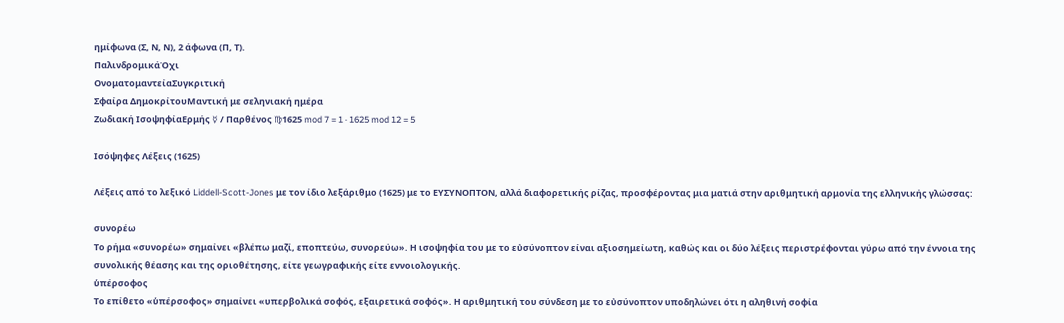ημίφωνα (Σ, Ν, Ν), 2 άφωνα (Π, Τ).
ΠαλινδρομικάΌχι
ΟνοματομαντείαΣυγκριτική
Σφαίρα ΔημοκρίτουΜαντική με σεληνιακή ημέρα
Ζωδιακή ΙσοψηφίαΕρμής ☿ / Παρθένος ♍1625 mod 7 = 1 · 1625 mod 12 = 5

Ισόψηφες Λέξεις (1625)

Λέξεις από το λεξικό Liddell-Scott-Jones με τον ίδιο λεξάριθμο (1625) με το ΕΥΣΥΝΟΠΤΟΝ, αλλά διαφορετικής ρίζας, προσφέροντας μια ματιά στην αριθμητική αρμονία της ελληνικής γλώσσας:

συνορέω
Το ρήμα «συνορέω» σημαίνει «βλέπω μαζί, εποπτεύω, συνορεύω». Η ισοψηφία του με το εὐσύνοπτον είναι αξιοσημείωτη, καθώς και οι δύο λέξεις περιστρέφονται γύρω από την έννοια της συνολικής θέασης και της οριοθέτησης, είτε γεωγραφικής είτε εννοιολογικής.
ὑπέρσοφος
Το επίθετο «ὑπέρσοφος» σημαίνει «υπερβολικά σοφός, εξαιρετικά σοφός». Η αριθμητική του σύνδεση με το εὐσύνοπτον υποδηλώνει ότι η αληθινή σοφία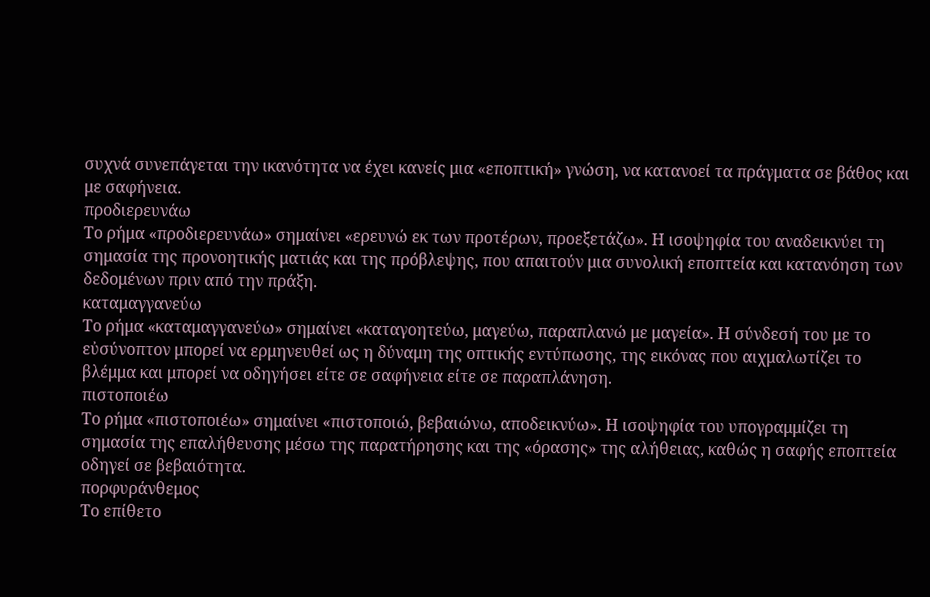συχνά συνεπάγεται την ικανότητα να έχει κανείς μια «εποπτική» γνώση, να κατανοεί τα πράγματα σε βάθος και με σαφήνεια.
προδιερευνάω
Το ρήμα «προδιερευνάω» σημαίνει «ερευνώ εκ των προτέρων, προεξετάζω». Η ισοψηφία του αναδεικνύει τη σημασία της προνοητικής ματιάς και της πρόβλεψης, που απαιτούν μια συνολική εποπτεία και κατανόηση των δεδομένων πριν από την πράξη.
καταμαγγανεύω
Το ρήμα «καταμαγγανεύω» σημαίνει «καταγοητεύω, μαγεύω, παραπλανώ με μαγεία». Η σύνδεσή του με το εὐσύνοπτον μπορεί να ερμηνευθεί ως η δύναμη της οπτικής εντύπωσης, της εικόνας που αιχμαλωτίζει το βλέμμα και μπορεί να οδηγήσει είτε σε σαφήνεια είτε σε παραπλάνηση.
πιστοποιέω
Το ρήμα «πιστοποιέω» σημαίνει «πιστοποιώ, βεβαιώνω, αποδεικνύω». Η ισοψηφία του υπογραμμίζει τη σημασία της επαλήθευσης μέσω της παρατήρησης και της «όρασης» της αλήθειας, καθώς η σαφής εποπτεία οδηγεί σε βεβαιότητα.
πορφυράνθεμος
Το επίθετο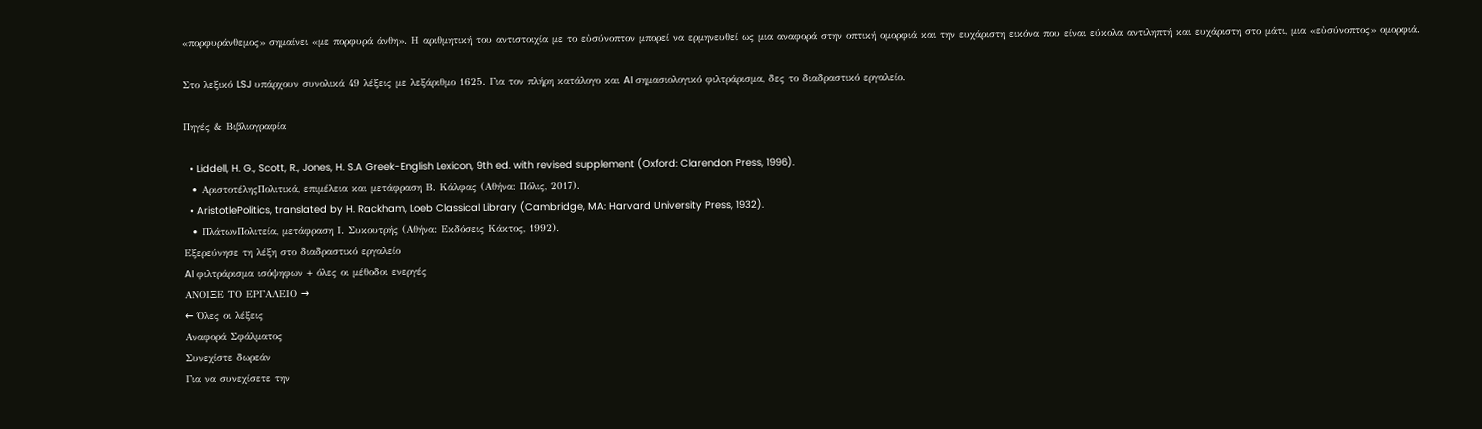«πορφυράνθεμος» σημαίνει «με πορφυρά άνθη». Η αριθμητική του αντιστοιχία με το εὐσύνοπτον μπορεί να ερμηνευθεί ως μια αναφορά στην οπτική ομορφιά και την ευχάριστη εικόνα που είναι εύκολα αντιληπτή και ευχάριστη στο μάτι, μια «εὐσύνοπτος» ομορφιά.

Στο λεξικό LSJ υπάρχουν συνολικά 49 λέξεις με λεξάριθμο 1625. Για τον πλήρη κατάλογο και AI σημασιολογικό φιλτράρισμα, δες το διαδραστικό εργαλείο.

Πηγές & Βιβλιογραφία

  • Liddell, H. G., Scott, R., Jones, H. S.A Greek-English Lexicon, 9th ed. with revised supplement (Oxford: Clarendon Press, 1996).
  • ΑριστοτέληςΠολιτικά, επιμέλεια και μετάφραση Β. Κάλφας (Αθήνα: Πόλις, 2017).
  • AristotlePolitics, translated by H. Rackham, Loeb Classical Library (Cambridge, MA: Harvard University Press, 1932).
  • ΠλάτωνΠολιτεία, μετάφραση Ι. Συκουτρής (Αθήνα: Εκδόσεις Κάκτος, 1992).
Εξερεύνησε τη λέξη στο διαδραστικό εργαλείο
AI φιλτράρισμα ισόψηφων + όλες οι μέθοδοι ενεργές
ΑΝΟΙΞΕ ΤΟ ΕΡΓΑΛΕΙΟ →
← Όλες οι λέξεις
Αναφορά Σφάλματος
Συνεχίστε δωρεάν
Για να συνεχίσετε την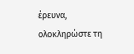έρευνα, ολοκληρώστε τη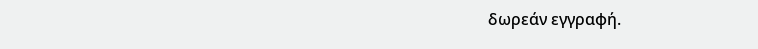δωρεάν εγγραφή.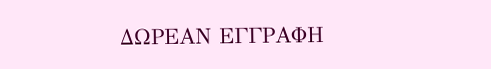ΔΩΡΕΑΝ ΕΓΓΡΑΦΗ